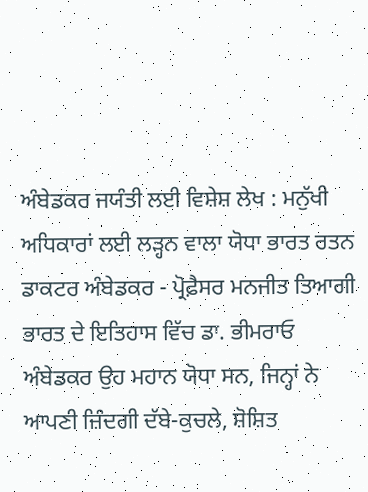ਅੰਬੇਡਕਰ ਜਯੰਤੀ ਲਈ ਵਿਸ਼ੇਸ਼ ਲੇਖ : ਮਨੁੱਖੀ ਅਧਿਕਾਰਾਂ ਲਈ ਲੜ੍ਹਨ ਵਾਲਾ ਯੋਧਾ ਭਾਰਤ ਰਤਨ ਡਾਕਟਰ ਅੰਬੇਡਕਰ - ਪ੍ਰੋਫ਼ੈਸਰ ਮਨਜੀਤ ਤਿਆਗੀ
ਭਾਰਤ ਦੇ ਇਤਿਹਾਸ ਵਿੱਚ ਡਾ. ਭੀਮਰਾਓ ਅੰਬੇਡਕਰ ਉਹ ਮਹਾਨ ਯੋਧਾ ਸਨ, ਜਿਨ੍ਹਾਂ ਨੇ ਆਪਣੀ ਜ਼ਿੰਦਗੀ ਦੱਬੇ-ਕੁਚਲੇ, ਸ਼ੋਸ਼ਿਤ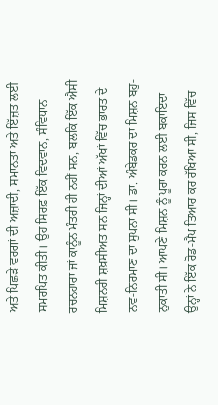ਅਤੇ ਪਿਛੜੇ ਵਰਗਾਂ ਦੀ ਅਜ਼ਾਦੀ, ਸਮਾਨਤਾ ਅਤੇ ਇੱਜ਼ਤ ਲਈ ਸਮਰਪਿਤ ਕੀਤੀ। ਉਹ ਸਿਰਫ਼ ਇੱਕ ਵਿਦਵਾਨ, ਸੰਵਿਧਾਨ ਰਚਨਹਾਰਾ ਜਾਂ ਕਾਨੂੰਨ ਮੰਤਰੀ ਹੀ ਨਹੀਂ ਸਨ, ਬਲਕਿ ਇੱਕ ਐਸੀ ਮਿਸ਼ਨਰੀ ਸ਼ਖ਼ਸੀਅਤ ਸਨ ਜਿਨ੍ਹਾਂ ਦੀਆਂ ਅੱਖਾਂ ਵਿੱਚ ਭਾਰਤ ਦੇ ਨਵ-ਨਿਰਮਾਣ ਦਾ ਸੁਪਨਾ ਸੀ। ਡਾ. ਅੰਬੇਡਕਰ ਦਾ ਮਿਸ਼ਨ ਬਹੁ-ਨੁਕਾਤੀ ਸੀ। ਆਪਣੇ ਮਿਸ਼ਨ ਨੂੰ ਪੂਰਾ ਕਰਨ ਲਈ ਬਕਾਇਦਾ ਉਨ੍ਹਾਂ ਨੇ ਇੱਕ ਰੋਡ-ਮੈਪ ਤਿਆਰ ਕਰ ਰੱਖਿਆ ਸੀ, ਜਿਸ ਵਿੱਚ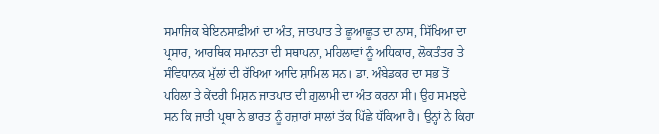ਸਮਾਜਿਕ ਬੇਇਨਸਾਫ਼ੀਆਂ ਦਾ ਅੰਤ, ਜਾਤਪਾਤ ਤੇ ਛੂਆਛੂਤ ਦਾ ਨਾਸ, ਸਿੱਖਿਆ ਦਾ ਪ੍ਰਸਾਰ, ਆਰਥਿਕ ਸਮਾਨਤਾ ਦੀ ਸਥਾਪਨਾ, ਮਹਿਲਾਵਾਂ ਨੂੰ ਅਧਿਕਾਰ, ਲੋਕਤੰਤਰ ਤੇ ਸੰਵਿਧਾਨਕ ਮੁੱਲਾਂ ਦੀ ਰੱਖਿਆ ਆਦਿ ਸ਼ਾਮਿਲ ਸਨ। ਡਾ. ਅੰਬੇਡਕਰ ਦਾ ਸਭ ਤੋਂ ਪਹਿਲਾ ਤੇ ਕੇਂਦਰੀ ਮਿਸ਼ਨ ਜਾਤਪਾਤ ਦੀ ਗ਼ੁਲਾਮੀ ਦਾ ਅੰਤ ਕਰਨਾ ਸੀ। ਉਹ ਸਮਝਦੇ ਸਨ ਕਿ ਜਾਤੀ ਪ੍ਰਥਾ ਨੇ ਭਾਰਤ ਨੂੰ ਹਜ਼ਾਰਾਂ ਸਾਲਾਂ ਤੱਕ ਪਿੱਛੇ ਧੱਕਿਆ ਹੈ। ਉਨ੍ਹਾਂ ਨੇ ਕਿਹਾ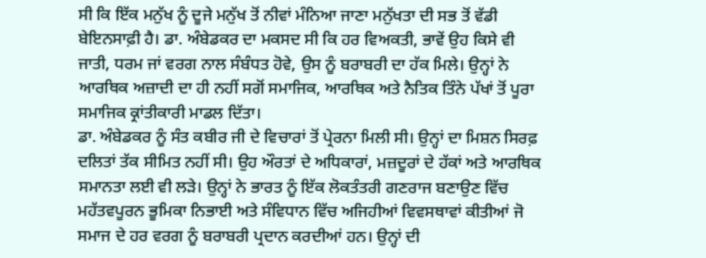ਸੀ ਕਿ ਇੱਕ ਮਨੁੱਖ ਨੂੰ ਦੂਜੇ ਮਨੁੱਖ ਤੋਂ ਨੀਵਾਂ ਮੰਨਿਆ ਜਾਣਾ ਮਨੁੱਖਤਾ ਦੀ ਸਭ ਤੋਂ ਵੱਡੀ ਬੇਇਨਸਾਫ਼ੀ ਹੈ। ਡਾ. ਅੰਬੇਡਕਰ ਦਾ ਮਕਸਦ ਸੀ ਕਿ ਹਰ ਵਿਅਕਤੀ, ਭਾਵੇਂ ਉਹ ਕਿਸੇ ਵੀ ਜਾਤੀ, ਧਰਮ ਜਾਂ ਵਰਗ ਨਾਲ ਸੰਬੰਧਤ ਹੋਵੇ, ਉਸ ਨੂੰ ਬਰਾਬਰੀ ਦਾ ਹੱਕ ਮਿਲੇ। ਉਨ੍ਹਾਂ ਨੇ ਆਰਥਿਕ ਅਜ਼ਾਦੀ ਦਾ ਹੀ ਨਹੀਂ ਸਗੋਂ ਸਮਾਜਿਕ, ਆਰਥਿਕ ਅਤੇ ਨੈਤਿਕ ਤਿੰਨੇ ਪੱਖਾਂ ਤੋਂ ਪੂਰਾ ਸਮਾਜਿਕ ਕ੍ਰਾਂਤੀਕਾਰੀ ਮਾਡਲ ਦਿੱਤਾ।
ਡਾ. ਅੰਬੇਡਕਰ ਨੂੰ ਸੰਤ ਕਬੀਰ ਜੀ ਦੇ ਵਿਚਾਰਾਂ ਤੋਂ ਪ੍ਰੇਰਨਾ ਮਿਲੀ ਸੀ। ਉਨ੍ਹਾਂ ਦਾ ਮਿਸ਼ਨ ਸਿਰਫ਼ ਦਲਿਤਾਂ ਤੱਕ ਸੀਮਿਤ ਨਹੀਂ ਸੀ। ਉਹ ਔਰਤਾਂ ਦੇ ਅਧਿਕਾਰਾਂ, ਮਜ਼ਦੂਰਾਂ ਦੇ ਹੱਕਾਂ ਅਤੇ ਆਰਥਿਕ ਸਮਾਨਤਾ ਲਈ ਵੀ ਲੜੇ। ਉਨ੍ਹਾਂ ਨੇ ਭਾਰਤ ਨੂੰ ਇੱਕ ਲੋਕਤੰਤਰੀ ਗਣਰਾਜ ਬਣਾਉਣ ਵਿੱਚ ਮਹੱਤਵਪੂਰਨ ਭੂਮਿਕਾ ਨਿਭਾਈ ਅਤੇ ਸੰਵਿਧਾਨ ਵਿੱਚ ਅਜਿਹੀਆਂ ਵਿਵਸਥਾਵਾਂ ਕੀਤੀਆਂ ਜੋ ਸਮਾਜ ਦੇ ਹਰ ਵਰਗ ਨੂੰ ਬਰਾਬਰੀ ਪ੍ਰਦਾਨ ਕਰਦੀਆਂ ਹਨ। ਉਨ੍ਹਾਂ ਦੀ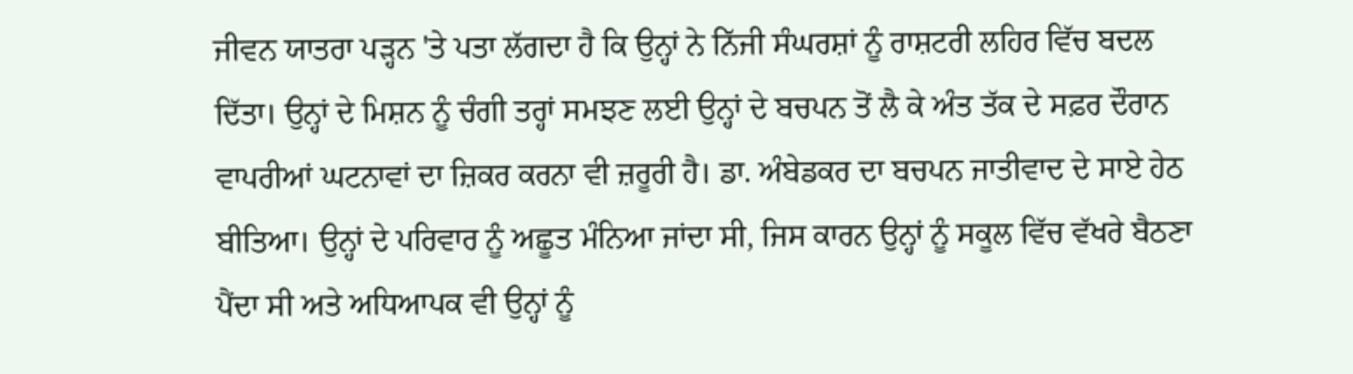ਜੀਵਨ ਯਾਤਰਾ ਪੜ੍ਹਨ 'ਤੇ ਪਤਾ ਲੱਗਦਾ ਹੈ ਕਿ ਉਨ੍ਹਾਂ ਨੇ ਨਿੱਜੀ ਸੰਘਰਸ਼ਾਂ ਨੂੰ ਰਾਸ਼ਟਰੀ ਲਹਿਰ ਵਿੱਚ ਬਦਲ ਦਿੱਤਾ। ਉਨ੍ਹਾਂ ਦੇ ਮਿਸ਼ਨ ਨੂੰ ਚੰਗੀ ਤਰ੍ਹਾਂ ਸਮਝਣ ਲਈ ਉਨ੍ਹਾਂ ਦੇ ਬਚਪਨ ਤੋਂ ਲੈ ਕੇ ਅੰਤ ਤੱਕ ਦੇ ਸਫ਼ਰ ਦੌਰਾਨ ਵਾਪਰੀਆਂ ਘਟਨਾਵਾਂ ਦਾ ਜ਼ਿਕਰ ਕਰਨਾ ਵੀ ਜ਼ਰੂਰੀ ਹੈ। ਡਾ. ਅੰਬੇਡਕਰ ਦਾ ਬਚਪਨ ਜਾਤੀਵਾਦ ਦੇ ਸਾਏ ਹੇਠ ਬੀਤਿਆ। ਉਨ੍ਹਾਂ ਦੇ ਪਰਿਵਾਰ ਨੂੰ ਅਛੂਤ ਮੰਨਿਆ ਜਾਂਦਾ ਸੀ, ਜਿਸ ਕਾਰਨ ਉਨ੍ਹਾਂ ਨੂੰ ਸਕੂਲ ਵਿੱਚ ਵੱਖਰੇ ਬੈਠਣਾ ਪੈਂਦਾ ਸੀ ਅਤੇ ਅਧਿਆਪਕ ਵੀ ਉਨ੍ਹਾਂ ਨੂੰ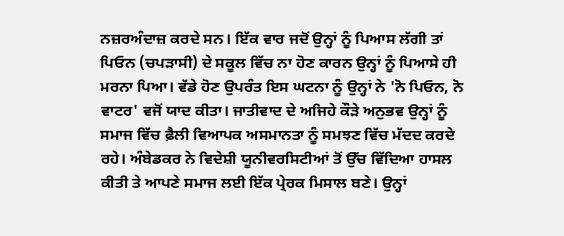ਨਜ਼ਰਅੰਦਾਜ਼ ਕਰਦੇ ਸਨ। ਇੱਕ ਵਾਰ ਜਦੋਂ ਉਨ੍ਹਾਂ ਨੂੰ ਪਿਆਸ ਲੱਗੀ ਤਾਂ ਪਿਓਨ (ਚਪੜਾਸੀ) ਦੇ ਸਕੂਲ ਵਿੱਚ ਨਾ ਹੋਣ ਕਾਰਨ ਉਨ੍ਹਾਂ ਨੂੰ ਪਿਆਸੇ ਹੀ ਮਰਨਾ ਪਿਆ। ਵੱਡੇ ਹੋਣ ਉਪਰੰਤ ਇਸ ਘਟਨਾ ਨੂੰ ਉਨ੍ਹਾਂ ਨੇ 'ਨੋ ਪਿਓਨ, ਨੋ ਵਾਟਰ' ਵਜੋਂ ਯਾਦ ਕੀਤਾ। ਜਾਤੀਵਾਦ ਦੇ ਅਜਿਹੇ ਕੌੜੇ ਅਨੁਭਵ ਉਨ੍ਹਾਂ ਨੂੰ ਸਮਾਜ ਵਿੱਚ ਫ਼ੈਲੀ ਵਿਆਪਕ ਅਸਮਾਨਤਾ ਨੂੰ ਸਮਝਣ ਵਿੱਚ ਮੱਦਦ ਕਰਦੇ ਰਹੇ। ਅੰਬੇਡਕਰ ਨੇ ਵਿਦੇਸ਼ੀ ਯੂਨੀਵਰਸਿਟੀਆਂ ਤੋਂ ਉੱਚ ਵਿੱਦਿਆ ਹਾਸਲ ਕੀਤੀ ਤੇ ਆਪਣੇ ਸਮਾਜ ਲਈ ਇੱਕ ਪ੍ਰੇਰਕ ਮਿਸਾਲ ਬਣੇ। ਉਨ੍ਹਾਂ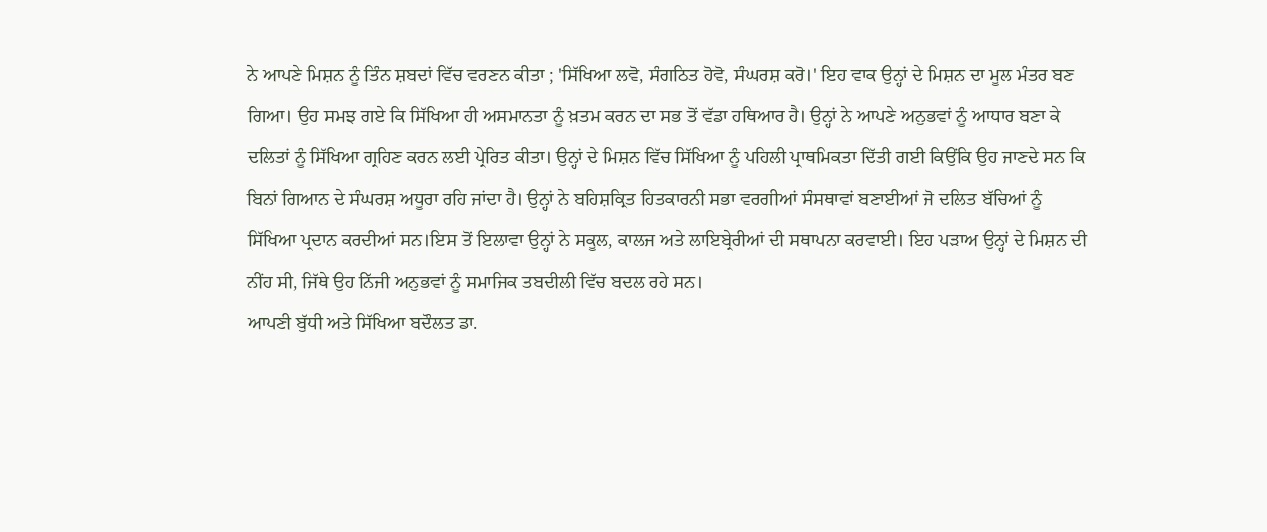ਨੇ ਆਪਣੇ ਮਿਸ਼ਨ ਨੂੰ ਤਿੰਨ ਸ਼ਬਦਾਂ ਵਿੱਚ ਵਰਣਨ ਕੀਤਾ ; 'ਸਿੱਖਿਆ ਲਵੋ, ਸੰਗਠਿਤ ਹੋਵੋ, ਸੰਘਰਸ਼ ਕਰੋ।' ਇਹ ਵਾਕ ਉਨ੍ਹਾਂ ਦੇ ਮਿਸ਼ਨ ਦਾ ਮੂਲ ਮੰਤਰ ਬਣ ਗਿਆ। ਉਹ ਸਮਝ ਗਏ ਕਿ ਸਿੱਖਿਆ ਹੀ ਅਸਮਾਨਤਾ ਨੂੰ ਖ਼ਤਮ ਕਰਨ ਦਾ ਸਭ ਤੋਂ ਵੱਡਾ ਹਥਿਆਰ ਹੈ। ਉਨ੍ਹਾਂ ਨੇ ਆਪਣੇ ਅਨੁਭਵਾਂ ਨੂੰ ਆਧਾਰ ਬਣਾ ਕੇ ਦਲਿਤਾਂ ਨੂੰ ਸਿੱਖਿਆ ਗ੍ਰਹਿਣ ਕਰਨ ਲਈ ਪ੍ਰੇਰਿਤ ਕੀਤਾ। ਉਨ੍ਹਾਂ ਦੇ ਮਿਸ਼ਨ ਵਿੱਚ ਸਿੱਖਿਆ ਨੂੰ ਪਹਿਲੀ ਪ੍ਰਾਥਮਿਕਤਾ ਦਿੱਤੀ ਗਈ ਕਿਉਂਕਿ ਉਹ ਜਾਣਦੇ ਸਨ ਕਿ ਬਿਨਾਂ ਗਿਆਨ ਦੇ ਸੰਘਰਸ਼ ਅਧੂਰਾ ਰਹਿ ਜਾਂਦਾ ਹੈ। ਉਨ੍ਹਾਂ ਨੇ ਬਹਿਸ਼ਕ੍ਰਿਤ ਹਿਤਕਾਰਨੀ ਸਭਾ ਵਰਗੀਆਂ ਸੰਸਥਾਵਾਂ ਬਣਾਈਆਂ ਜੋ ਦਲਿਤ ਬੱਚਿਆਂ ਨੂੰ ਸਿੱਖਿਆ ਪ੍ਰਦਾਨ ਕਰਦੀਆਂ ਸਨ।ਇਸ ਤੋਂ ਇਲਾਵਾ ਉਨ੍ਹਾਂ ਨੇ ਸਕੂਲ, ਕਾਲਜ ਅਤੇ ਲਾਇਬ੍ਰੇਰੀਆਂ ਦੀ ਸਥਾਪਨਾ ਕਰਵਾਈ। ਇਹ ਪੜਾਅ ਉਨ੍ਹਾਂ ਦੇ ਮਿਸ਼ਨ ਦੀ ਨੀਂਹ ਸੀ, ਜਿੱਥੇ ਉਹ ਨਿੱਜੀ ਅਨੁਭਵਾਂ ਨੂੰ ਸਮਾਜਿਕ ਤਬਦੀਲੀ ਵਿੱਚ ਬਦਲ ਰਹੇ ਸਨ।
ਆਪਣੀ ਬੁੱਧੀ ਅਤੇ ਸਿੱਖਿਆ ਬਦੌਲਤ ਡਾ.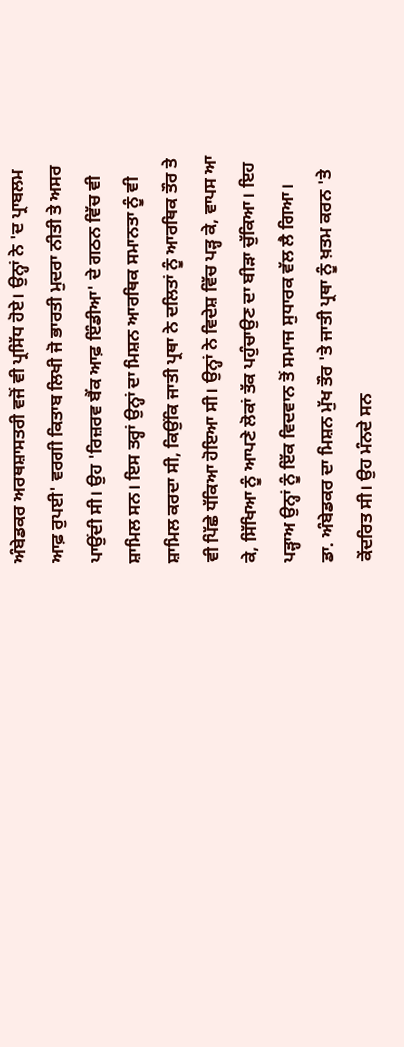ਅੰਬੇਡਕਰ ਅਰਥਸ਼ਾਸਤਰੀ ਵਜੋਂ ਵੀ ਪ੍ਰਸਿੱਧ ਹੋਏ। ਉਨ੍ਹਾਂ ਨੇ 'ਦ ਪ੍ਰਾਬਲਮ ਆਫ਼ ਰੁਪਈ' ਵਰਗੀ ਕਿਤਾਬ ਲਿਖੀ ਜੋ ਭਾਰਤੀ ਮੁਦਰਾ ਨੀਤੀ ਤੇ ਅਸਰ ਪਾਉਂਦੀ ਸੀ। ਉਹ 'ਰਿਜ਼ਰਵ ਬੈਂਕ ਆਫ਼ ਇੰਡੀਆ' ਦੇ ਗਠਨ ਵਿੱਚ ਵੀ ਸ਼ਾਮਿਲ ਸਨ। ਇਸ ਤਰ੍ਹਾਂ ਉਨ੍ਹਾਂ ਦਾ ਮਿਸ਼ਨ ਆਰਥਿਕ ਸਮਾਨਤਾ ਨੂੰ ਵੀ ਸ਼ਾਮਿਲ ਕਰਦਾ ਸੀ, ਕਿਉਂਕਿ ਜਾਤੀ ਪ੍ਰਥਾ ਨੇ ਦਲਿਤਾਂ ਨੂੰ ਆਰਥਿਕ ਤੌਰ ਤੇ ਵੀ ਪਿੱਛੇ ਧੱਕਿਆ ਹੋਇਆ ਸੀ। ਉਨ੍ਹਾਂ ਨੇ ਵਿਦੇਸ਼ ਵਿੱਚ ਪੜ੍ਹ ਕੇ, ਵਾਪਸ ਆ ਕੇ, ਸਿੱਖਿਆ ਨੂੰ ਆਪਣੇ ਲੋਕਾਂ ਤੱਕ ਪਹੁੰਚਾਉਣ ਦਾ ਬੀੜਾ ਚੁੱਕਿਆ। ਇਹ ਪੜ੍ਹਾਅ ਉਨ੍ਹਾਂ ਨੂੰ ਇੱਕ ਵਿਦਵਾਨ ਤੋਂ ਸਮਾਜ ਸੁਧਾਰਕ ਵੱਲ ਲੈ ਗਿਆ।
ਡਾ. ਅੰਬੇਡਕਰ ਦਾ ਮਿਸ਼ਨ ਮੁੱਖ ਤੌਰ 'ਤੇ ਜਾਤੀ ਪ੍ਰਥਾ ਨੂੰ ਖ਼ਤਮ ਕਰਨ 'ਤੇ ਕੇਂਦਰਿਤ ਸੀ। ਉਹ ਮੰਨਦੇ ਸਨ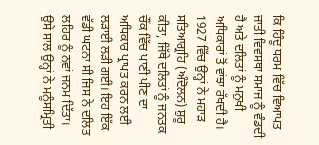ਕਿ ਹਿੰਦੂ ਧਰਮ ਵਿੱਚ ਵਿਆਪਤ ਜਾਤੀ ਵਿਵਸਥਾ ਸਮਾਜ ਨੂੰ ਵੰਡਦੀ ਹੈ ਅਤੇ ਦਲਿਤਾਂ ਨੂੰ ਮਨੁਖੀ ਅਧਿਕਾਰਾਂ ਤੋਂ ਵਾਂਝਾ ਰੱਖਦੀ ਹੈ। 1927 ਵਿੱਚ ਉਨ੍ਹਾਂ ਨੇ ਮਹਾੜ ਸਤਿਆਗ੍ਰਹਿ (ਅੰਦੋਲਨ) ਸ਼ੁਰੂ ਕੀਤਾ, ਜਿੱਥੇ ਦਲਿਤਾਂ ਨੂੰ ਜਨਤਕ ਚੌਂਕ ਵਿੱਚ ਪਾਣੀ ਪੀਣ ਦਾ ਅਧਿਕਾਰ ਪ੍ਰਾਪਤ ਕਰਨ ਲਈ ਲੜਾਈ ਲੜੀ ਗਈ। ਇਹ ਇੱਕ ਵੱਡੀ ਘਟਨਾ ਸੀ ਜਿਸ ਨੇ ਦਲਿਤ ਲਹਿਰ ਨੂੰ ਨਵਾਂ ਜਨਮ ਦਿੱਤਾ। ਉਸੇ ਸਾਲ ਉਨ੍ਹਾਂ ਨੇ ਮਨੂੰਸਮ੍ਰਿਤੀ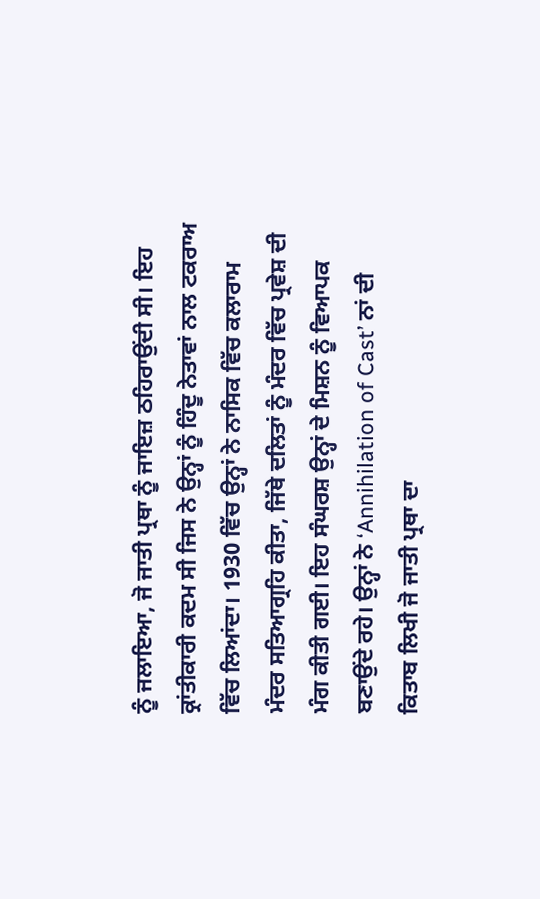ਨੂੰ ਜਲਾਇਆ, ਜੋ ਜਾਤੀ ਪ੍ਰਥਾ ਨੂੰ ਜਾਇਜ਼ ਠਹਿਰਾਉਂਦੀ ਸੀ। ਇਹ ਕ੍ਰਾਂਤੀਕਾਰੀ ਕਦਮ ਸੀ ਜਿਸ ਨੇ ਉਨ੍ਹਾਂ ਨੂੰ ਹਿੰਦੂ ਨੇਤਾਵਾਂ ਨਾਲ ਟਕਰਾਅ ਵਿੱਚ ਲਿਆਂਦਾ। 1930 ਵਿੱਚ ਉਨ੍ਹਾਂ ਨੇ ਨਾਸਿਕ ਵਿੱਚ ਕਲਾਰਾਮ ਮੰਦਰ ਸਤਿਆਗ੍ਰਹਿ ਕੀਤਾ, ਜਿੱਥੇ ਦਲਿਤਾਂ ਨੂੰ ਮੰਦਰ ਵਿੱਚ ਪ੍ਰਵੇਸ਼ ਦੀ ਮੰਗ ਕੀਤੀ ਗਈ। ਇਹ ਸੰਘਰਸ਼ ਉਨ੍ਹਾਂ ਦੇ ਮਿਸ਼ਨ ਨੂੰ ਵਿਆਪਕ ਬਣਾਉਂਦੇ ਰਹੇ। ਉਨ੍ਹਾਂ ਨੇ ‘Annihilation of Cast’ ਨਾਂ ਦੀ ਕਿਤਾਬ ਲਿਖੀ ਜੋ ਜਾਤੀ ਪ੍ਰਥਾ ਦਾ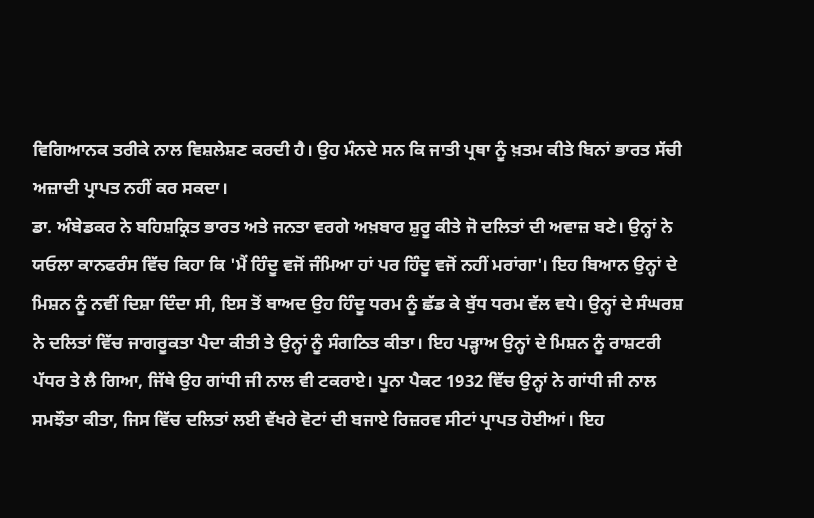ਵਿਗਿਆਨਕ ਤਰੀਕੇ ਨਾਲ ਵਿਸ਼ਲੇਸ਼ਣ ਕਰਦੀ ਹੈ। ਉਹ ਮੰਨਦੇ ਸਨ ਕਿ ਜਾਤੀ ਪ੍ਰਥਾ ਨੂੰ ਖ਼ਤਮ ਕੀਤੇ ਬਿਨਾਂ ਭਾਰਤ ਸੱਚੀ ਅਜ਼ਾਦੀ ਪ੍ਰਾਪਤ ਨਹੀਂ ਕਰ ਸਕਦਾ।
ਡਾ. ਅੰਬੇਡਕਰ ਨੇ ਬਹਿਸ਼ਕ੍ਰਿਤ ਭਾਰਤ ਅਤੇ ਜਨਤਾ ਵਰਗੇ ਅਖ਼ਬਾਰ ਸ਼ੁਰੂ ਕੀਤੇ ਜੋ ਦਲਿਤਾਂ ਦੀ ਅਵਾਜ਼ ਬਣੇ। ਉਨ੍ਹਾਂ ਨੇ ਯਓਲਾ ਕਾਨਫਰੰਸ ਵਿੱਚ ਕਿਹਾ ਕਿ 'ਮੈਂ ਹਿੰਦੂ ਵਜੋਂ ਜੰਮਿਆ ਹਾਂ ਪਰ ਹਿੰਦੂ ਵਜੋਂ ਨਹੀਂ ਮਰਾਂਗਾ'। ਇਹ ਬਿਆਨ ਉਨ੍ਹਾਂ ਦੇ ਮਿਸ਼ਨ ਨੂੰ ਨਵੀਂ ਦਿਸ਼ਾ ਦਿੰਦਾ ਸੀ, ਇਸ ਤੋਂ ਬਾਅਦ ਉਹ ਹਿੰਦੂ ਧਰਮ ਨੂੰ ਛੱਡ ਕੇ ਬੁੱਧ ਧਰਮ ਵੱਲ ਵਧੇ। ਉਨ੍ਹਾਂ ਦੇ ਸੰਘਰਸ਼ ਨੇ ਦਲਿਤਾਂ ਵਿੱਚ ਜਾਗਰੂਕਤਾ ਪੈਦਾ ਕੀਤੀ ਤੇ ਉਨ੍ਹਾਂ ਨੂੰ ਸੰਗਠਿਤ ਕੀਤਾ। ਇਹ ਪੜ੍ਹਾਅ ਉਨ੍ਹਾਂ ਦੇ ਮਿਸ਼ਨ ਨੂੰ ਰਾਸ਼ਟਰੀ ਪੱਧਰ ਤੇ ਲੈ ਗਿਆ, ਜਿੱਥੇ ਉਹ ਗਾਂਧੀ ਜੀ ਨਾਲ ਵੀ ਟਕਰਾਏ। ਪੂਨਾ ਪੈਕਟ 1932 ਵਿੱਚ ਉਨ੍ਹਾਂ ਨੇ ਗਾਂਧੀ ਜੀ ਨਾਲ ਸਮਝੌਤਾ ਕੀਤਾ, ਜਿਸ ਵਿੱਚ ਦਲਿਤਾਂ ਲਈ ਵੱਖਰੇ ਵੋਟਾਂ ਦੀ ਬਜਾਏ ਰਿਜ਼ਰਵ ਸੀਟਾਂ ਪ੍ਰਾਪਤ ਹੋਈਆਂ। ਇਹ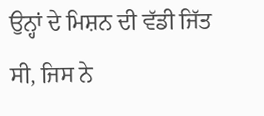ਉਨ੍ਹਾਂ ਦੇ ਮਿਸ਼ਨ ਦੀ ਵੱਡੀ ਜਿੱਤ ਸੀ, ਜਿਸ ਨੇ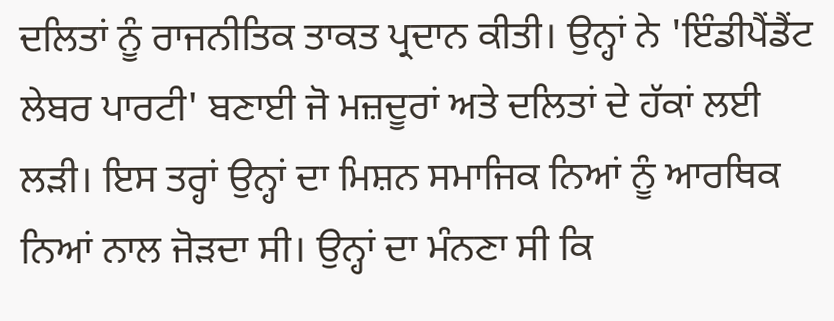ਦਲਿਤਾਂ ਨੂੰ ਰਾਜਨੀਤਿਕ ਤਾਕਤ ਪ੍ਰਦਾਨ ਕੀਤੀ। ਉਨ੍ਹਾਂ ਨੇ 'ਇੰਡੀਪੈਂਡੈਂਟ ਲੇਬਰ ਪਾਰਟੀ' ਬਣਾਈ ਜੋ ਮਜ਼ਦੂਰਾਂ ਅਤੇ ਦਲਿਤਾਂ ਦੇ ਹੱਕਾਂ ਲਈ ਲੜੀ। ਇਸ ਤਰ੍ਹਾਂ ਉਨ੍ਹਾਂ ਦਾ ਮਿਸ਼ਨ ਸਮਾਜਿਕ ਨਿਆਂ ਨੂੰ ਆਰਥਿਕ ਨਿਆਂ ਨਾਲ ਜੋੜਦਾ ਸੀ। ਉਨ੍ਹਾਂ ਦਾ ਮੰਨਣਾ ਸੀ ਕਿ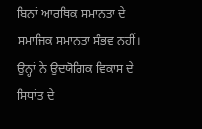ਬਿਨਾਂ ਆਰਥਿਕ ਸਮਾਨਤਾ ਦੇ ਸਮਾਜਿਕ ਸਮਾਨਤਾ ਸੰਭਵ ਨਹੀਂ। ਉਨ੍ਹਾਂ ਨੇ ਉਦਯੋਗਿਕ ਵਿਕਾਸ ਦੇ ਸਿਧਾਂਤ ਦੇ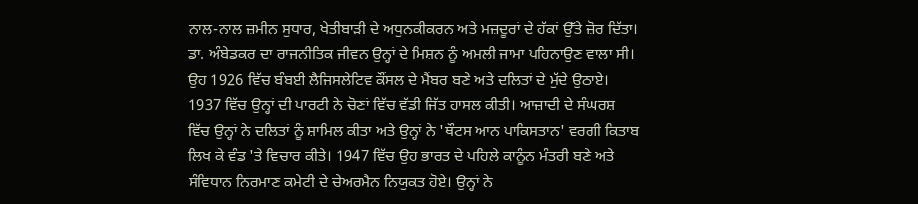ਨਾਲ-ਨਾਲ ਜ਼ਮੀਨ ਸੁਧਾਰ, ਖੇਤੀਬਾੜੀ ਦੇ ਅਧੁਨਕੀਕਰਨ ਅਤੇ ਮਜ਼ਦੂਰਾਂ ਦੇ ਹੱਕਾਂ ਉੱਤੇ ਜ਼ੋਰ ਦਿੱਤਾ।
ਡਾ. ਅੰਬੇਡਕਰ ਦਾ ਰਾਜਨੀਤਿਕ ਜੀਵਨ ਉਨ੍ਹਾਂ ਦੇ ਮਿਸ਼ਨ ਨੂੰ ਅਮਲੀ ਜਾਮਾ ਪਹਿਨਾਉਣ ਵਾਲਾ ਸੀ। ਉਹ 1926 ਵਿੱਚ ਬੰਬਈ ਲੈਜਿਸਲੇਟਿਵ ਕੌਂਸਲ ਦੇ ਮੈਂਬਰ ਬਣੇ ਅਤੇ ਦਲਿਤਾਂ ਦੇ ਮੁੱਦੇ ਉਠਾਏ। 1937 ਵਿੱਚ ਉਨ੍ਹਾਂ ਦੀ ਪਾਰਟੀ ਨੇ ਚੋਣਾਂ ਵਿੱਚ ਵੱਡੀ ਜਿੱਤ ਹਾਸਲ ਕੀਤੀ। ਆਜ਼ਾਦੀ ਦੇ ਸੰਘਰਸ਼ ਵਿੱਚ ਉਨ੍ਹਾਂ ਨੇ ਦਲਿਤਾਂ ਨੂੰ ਸ਼ਾਮਿਲ ਕੀਤਾ ਅਤੇ ਉਨ੍ਹਾਂ ਨੇ 'ਥੌਟਸ ਆਨ ਪਾਕਿਸਤਾਨ' ਵਰਗੀ ਕਿਤਾਬ ਲਿਖ ਕੇ ਵੰਡ 'ਤੇ ਵਿਚਾਰ ਕੀਤੇ। 1947 ਵਿੱਚ ਉਹ ਭਾਰਤ ਦੇ ਪਹਿਲੇ ਕਾਨੂੰਨ ਮੰਤਰੀ ਬਣੇ ਅਤੇ ਸੰਵਿਧਾਨ ਨਿਰਮਾਣ ਕਮੇਟੀ ਦੇ ਚੇਅਰਮੈਨ ਨਿਯੁਕਤ ਹੋਏ। ਉਨ੍ਹਾਂ ਨੇ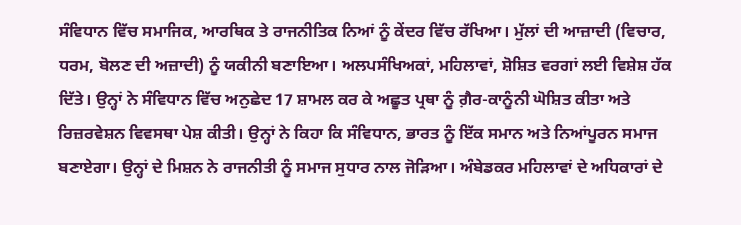ਸੰਵਿਧਾਨ ਵਿੱਚ ਸਮਾਜਿਕ, ਆਰਥਿਕ ਤੇ ਰਾਜਨੀਤਿਕ ਨਿਆਂ ਨੂੰ ਕੇਂਦਰ ਵਿੱਚ ਰੱਖਿਆ। ਮੁੱਲਾਂ ਦੀ ਆਜ਼ਾਦੀ (ਵਿਚਾਰ, ਧਰਮ, ਬੋਲਣ ਦੀ ਅਜ਼ਾਦੀ) ਨੂੰ ਯਕੀਨੀ ਬਣਾਇਆ। ਅਲਪਸੰਖਿਅਕਾਂ, ਮਹਿਲਾਵਾਂ, ਸ਼ੋਸ਼ਿਤ ਵਰਗਾਂ ਲਈ ਵਿਸ਼ੇਸ਼ ਹੱਕ ਦਿੱਤੇ। ਉਨ੍ਹਾਂ ਨੇ ਸੰਵਿਧਾਨ ਵਿੱਚ ਅਨੁਛੇਦ 17 ਸ਼ਾਮਲ ਕਰ ਕੇ ਅਛੂਤ ਪ੍ਰਥਾ ਨੂੰ ਗ਼ੈਰ-ਕਾਨੂੰਨੀ ਘੋਸ਼ਿਤ ਕੀਤਾ ਅਤੇ ਰਿਜ਼ਰਵੇਸ਼ਨ ਵਿਵਸਥਾ ਪੇਸ਼ ਕੀਤੀ। ਉਨ੍ਹਾਂ ਨੇ ਕਿਹਾ ਕਿ ਸੰਵਿਧਾਨ, ਭਾਰਤ ਨੂੰ ਇੱਕ ਸਮਾਨ ਅਤੇ ਨਿਆਂਪੂਰਨ ਸਮਾਜ ਬਣਾਏਗਾ। ਉਨ੍ਹਾਂ ਦੇ ਮਿਸ਼ਨ ਨੇ ਰਾਜਨੀਤੀ ਨੂੰ ਸਮਾਜ ਸੁਧਾਰ ਨਾਲ ਜੋੜਿਆ। ਅੰਬੇਡਕਰ ਮਹਿਲਾਵਾਂ ਦੇ ਅਧਿਕਾਰਾਂ ਦੇ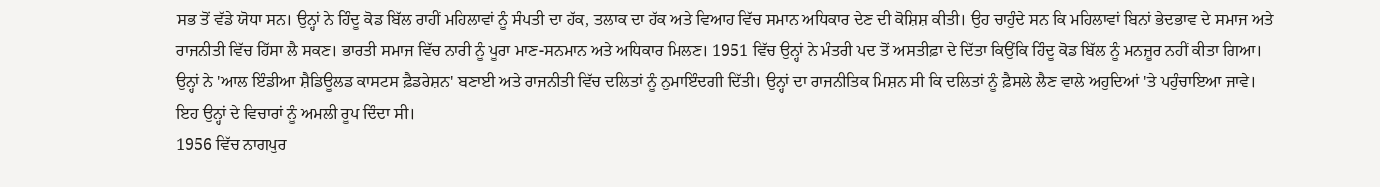ਸਭ ਤੋਂ ਵੱਡੇ ਯੋਧਾ ਸਨ। ਉਨ੍ਹਾਂ ਨੇ ਹਿੰਦੂ ਕੋਡ ਬਿੱਲ ਰਾਹੀਂ ਮਹਿਲਾਵਾਂ ਨੂੰ ਸੰਪਤੀ ਦਾ ਹੱਕ, ਤਲਾਕ ਦਾ ਹੱਕ ਅਤੇ ਵਿਆਹ ਵਿੱਚ ਸਮਾਨ ਅਧਿਕਾਰ ਦੇਣ ਦੀ ਕੋਸ਼ਿਸ਼ ਕੀਤੀ। ਉਹ ਚਾਹੁੰਦੇ ਸਨ ਕਿ ਮਹਿਲਾਵਾਂ ਬਿਨਾਂ ਭੇਦਭਾਵ ਦੇ ਸਮਾਜ ਅਤੇ ਰਾਜਨੀਤੀ ਵਿੱਚ ਹਿੱਸਾ ਲੈ ਸਕਣ। ਭਾਰਤੀ ਸਮਾਜ ਵਿੱਚ ਨਾਰੀ ਨੂੰ ਪੂਰਾ ਮਾਣ-ਸਨਮਾਨ ਅਤੇ ਅਧਿਕਾਰ ਮਿਲਣ। 1951 ਵਿੱਚ ਉਨ੍ਹਾਂ ਨੇ ਮੰਤਰੀ ਪਦ ਤੋਂ ਅਸਤੀਫ਼ਾ ਦੇ ਦਿੱਤਾ ਕਿਉਂਕਿ ਹਿੰਦੂ ਕੋਡ ਬਿੱਲ ਨੂੰ ਮਨਜ਼ੂਰ ਨਹੀਂ ਕੀਤਾ ਗਿਆ। ਉਨ੍ਹਾਂ ਨੇ 'ਆਲ ਇੰਡੀਆ ਸ਼ੈਡਿਊਲਡ ਕਾਸਟਸ ਫ਼ੈਡਰੇਸ਼ਨ' ਬਣਾਈ ਅਤੇ ਰਾਜਨੀਤੀ ਵਿੱਚ ਦਲਿਤਾਂ ਨੂੰ ਨੁਮਾਇੰਦਗੀ ਦਿੱਤੀ। ਉਨ੍ਹਾਂ ਦਾ ਰਾਜਨੀਤਿਕ ਮਿਸ਼ਨ ਸੀ ਕਿ ਦਲਿਤਾਂ ਨੂੰ ਫ਼ੈਸਲੇ ਲੈਣ ਵਾਲੇ ਅਹੁਦਿਆਂ 'ਤੇ ਪਹੁੰਚਾਇਆ ਜਾਵੇ। ਇਹ ਉਨ੍ਹਾਂ ਦੇ ਵਿਚਾਰਾਂ ਨੂੰ ਅਮਲੀ ਰੂਪ ਦਿੰਦਾ ਸੀ।
1956 ਵਿੱਚ ਨਾਗਪੁਰ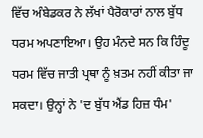ਵਿੱਚ ਅੰਬੇਡਕਰ ਨੇ ਲੱਖਾਂ ਪੈਰੋਕਾਰਾਂ ਨਾਲ ਬੁੱਧ ਧਰਮ ਅਪਣਾਇਆ। ਉਹ ਮੰਨਦੇ ਸਨ ਕਿ ਹਿੰਦੂ ਧਰਮ ਵਿੱਚ ਜਾਤੀ ਪ੍ਰਥਾ ਨੂੰ ਖ਼ਤਮ ਨਹੀਂ ਕੀਤਾ ਜਾ ਸਕਦਾ। ਉਨ੍ਹਾਂ ਨੇ 'ਦ ਬੁੱਧ ਐਂਡ ਹਿਜ਼ ਧੰਮ'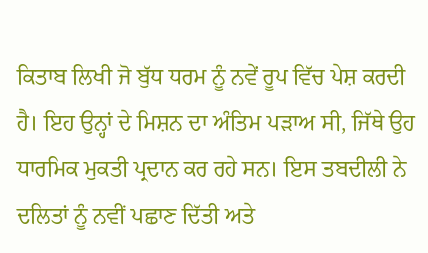ਕਿਤਾਬ ਲਿਖੀ ਜੋ ਬੁੱਧ ਧਰਮ ਨੂੰ ਨਵੇਂ ਰੂਪ ਵਿੱਚ ਪੇਸ਼ ਕਰਦੀ ਹੈ। ਇਹ ਉਨ੍ਹਾਂ ਦੇ ਮਿਸ਼ਨ ਦਾ ਅੰਤਿਮ ਪੜਾਅ ਸੀ, ਜਿੱਥੇ ਉਹ ਧਾਰਮਿਕ ਮੁਕਤੀ ਪ੍ਰਦਾਨ ਕਰ ਰਹੇ ਸਨ। ਇਸ ਤਬਦੀਲੀ ਨੇ ਦਲਿਤਾਂ ਨੂੰ ਨਵੀਂ ਪਛਾਣ ਦਿੱਤੀ ਅਤੇ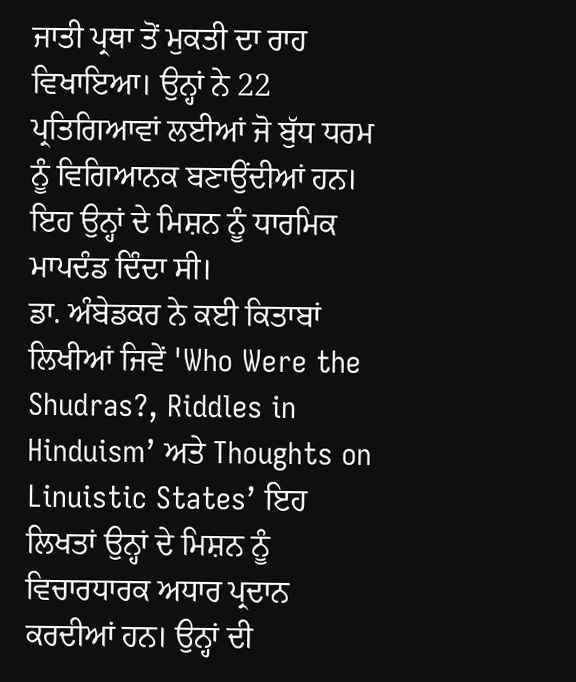ਜਾਤੀ ਪ੍ਰਥਾ ਤੋਂ ਮੁਕਤੀ ਦਾ ਰਾਹ ਵਿਖਾਇਆ। ਉਨ੍ਹਾਂ ਨੇ 22 ਪ੍ਰਤਿਗਿਆਵਾਂ ਲਈਆਂ ਜੋ ਬੁੱਧ ਧਰਮ ਨੂੰ ਵਿਗਿਆਨਕ ਬਣਾਉਂਦੀਆਂ ਹਨ। ਇਹ ਉਨ੍ਹਾਂ ਦੇ ਮਿਸ਼ਨ ਨੂੰ ਧਾਰਮਿਕ ਮਾਪਦੰਡ ਦਿੰਦਾ ਸੀ।
ਡਾ. ਅੰਬੇਡਕਰ ਨੇ ਕਈ ਕਿਤਾਬਾਂ ਲਿਖੀਆਂ ਜਿਵੇਂ 'Who Were the Shudras?, Riddles in Hinduism’ ਅਤੇ Thoughts on Linuistic States’ ਇਹ ਲਿਖਤਾਂ ਉਨ੍ਹਾਂ ਦੇ ਮਿਸ਼ਨ ਨੂੰ ਵਿਚਾਰਧਾਰਕ ਅਧਾਰ ਪ੍ਰਦਾਨ ਕਰਦੀਆਂ ਹਨ। ਉਨ੍ਹਾਂ ਦੀ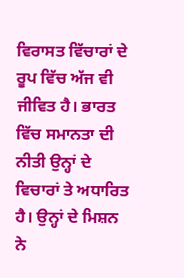ਵਿਰਾਸਤ ਵਿੱਚਾਰਾਂ ਦੇ ਰੂਪ ਵਿੱਚ ਅੱਜ ਵੀ ਜੀਵਿਤ ਹੈ। ਭਾਰਤ ਵਿੱਚ ਸਮਾਨਤਾ ਦੀ ਨੀਤੀ ਉਨ੍ਹਾਂ ਦੇ ਵਿਚਾਰਾਂ ਤੇ ਅਧਾਰਿਤ ਹੈ। ਉਨ੍ਹਾਂ ਦੇ ਮਿਸ਼ਨ ਨੇ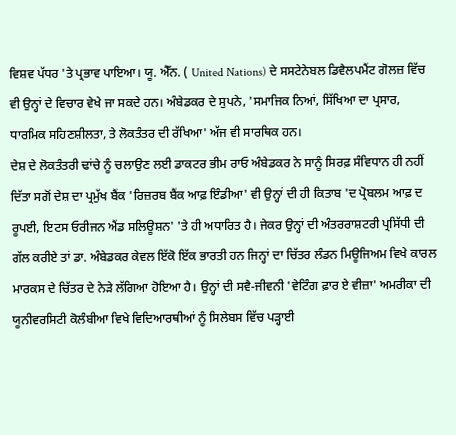ਵਿਸ਼ਵ ਪੱਧਰ 'ਤੇ ਪ੍ਰਭਾਵ ਪਾਇਆ। ਯੂ. ਐੱਨ. ( United Nations) ਦੇ ਸਸਟੇਨੇਬਲ ਡਿਵੈਲਪਮੈਂਟ ਗੋਲਜ਼ ਵਿੱਚ ਵੀ ਉਨ੍ਹਾਂ ਦੇ ਵਿਚਾਰ ਵੇਖੇ ਜਾ ਸਕਦੇ ਹਨ। ਅੰਬੇਡਕਰ ਦੇ ਸੁਪਨੇ, 'ਸਮਾਜਿਕ ਨਿਆਂ, ਸਿੱਖਿਆ ਦਾ ਪ੍ਰਸਾਰ, ਧਾਰਮਿਕ ਸਹਿਣਸ਼ੀਲਤਾ, ਤੇ ਲੋਕਤੰਤਰ ਦੀ ਰੱਖਿਆ' ਅੱਜ ਵੀ ਸਾਰਥਿਕ ਹਨ।
ਦੇਸ਼ ਦੇ ਲੋਕਤੰਤਰੀ ਢਾਂਚੇ ਨੂੰ ਚਲਾਉਣ ਲਈ ਡਾਕਟਰ ਭੀਮ ਰਾਓ ਅੰਬੇਡਕਰ ਨੇ ਸਾਨੂੰ ਸਿਰਫ਼ ਸੰਵਿਧਾਨ ਹੀ ਨਹੀਂ ਦਿੱਤਾ ਸਗੋਂ ਦੇਸ਼ ਦਾ ਪ੍ਰਮੁੱਖ ਬੈਂਕ 'ਰਿਜ਼ਰਬ ਬੈਂਕ ਆਫ਼ ਇੰਡੀਆ' ਵੀ ਉਨ੍ਹਾਂ ਦੀ ਹੀ ਕਿਤਾਬ 'ਦ ਪ੍ਰੋਬਲਮ ਆਫ਼ ਦ ਰੂਪਈ, ਇਟਸ ਓਰੀਜਨ ਐਂਡ ਸਲਿਊਸ਼ਨ' 'ਤੇ ਹੀ ਅਧਾਰਿਤ ਹੈ। ਜੇਕਰ ਉਨ੍ਹਾਂ ਦੀ ਅੰਤਰਰਾਸ਼ਟਰੀ ਪ੍ਰਸਿੱਧੀ ਦੀ ਗੱਲ ਕਰੀਏ ਤਾਂ ਡਾ. ਅੰਬੇਡਕਰ ਕੇਵਲ ਇੱਕੋ ਇੱਕ ਭਾਰਤੀ ਹਨ ਜਿਨ੍ਹਾਂ ਦਾ ਚਿੱਤਰ ਲੰਡਨ ਮਿਊਜਿਅਮ ਵਿਖੇ ਕਾਰਲ ਮਾਰਕਸ ਦੇ ਚਿੱਤਰ ਦੇ ਨੇੜੇ ਲੱਗਿਆ ਹੋਇਆ ਹੈ। ਉਨ੍ਹਾਂ ਦੀ ਸਵੈ-ਜੀਵਨੀ 'ਵੇਟਿੰਗ ਫ਼ਾਰ ਏ ਵੀਜ਼ਾ' ਅਮਰੀਕਾ ਦੀ ਯੂਨੀਵਰਸਿਟੀ ਕੋਲੰਬੀਆ ਵਿਖੇ ਵਿਦਿਆਰਥੀਆਂ ਨੂੰ ਸਿਲੇਬਸ ਵਿੱਚ ਪੜ੍ਹਾਈ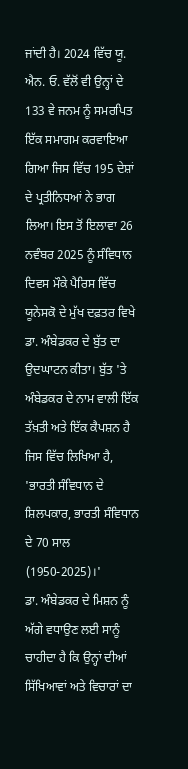ਜਾਂਦੀ ਹੈ। 2024 ਵਿੱਚ ਯੂ. ਐਨ. ਓ. ਵੱਲੋਂ ਵੀ ਉਨ੍ਹਾਂ ਦੇ 133 ਵੇ ਜਨਮ ਨੂੰ ਸਮਰਪਿਤ ਇੱਕ ਸਮਾਗਮ ਕਰਵਾਇਆ ਗਿਆ ਜਿਸ ਵਿੱਚ 195 ਦੇਸ਼ਾਂ ਦੇ ਪ੍ਰਤੀਨਿਧਆਂ ਨੇ ਭਾਗ ਲਿਆ। ਇਸ ਤੋਂ ਇਲਾਵਾ 26 ਨਵੰਬਰ 2025 ਨੂੰ ਸੰਵਿਧਾਨ ਦਿਵਸ ਮੌਕੇ ਪੈਰਿਸ ਵਿੱਚ ਯੂਨੇਸਕੋ ਦੇ ਮੁੱਖ ਦਫ਼ਤਰ ਵਿਖੇ ਡਾ. ਅੰਬੇਡਕਰ ਦੇ ਬੁੱਤ ਦਾ ਉਦਘਾਟਨ ਕੀਤਾ। ਬੁੱਤ 'ਤੇ ਅੰਬੇਡਕਰ ਦੇ ਨਾਮ ਵਾਲੀ ਇੱਕ ਤੱਖ਼ਤੀ ਅਤੇ ਇੱਕ ਕੈਪਸ਼ਨ ਹੈ ਜਿਸ ਵਿੱਚ ਲਿਖਿਆ ਹੈ, 'ਭਾਰਤੀ ਸੰਵਿਧਾਨ ਦੇ ਸ਼ਿਲਪਕਾਰ, ਭਾਰਤੀ ਸੰਵਿਧਾਨ ਦੇ 70 ਸਾਲ (1950-2025)।'
ਡਾ. ਅੰਬੇਡਕਰ ਦੇ ਮਿਸ਼ਨ ਨੂੰ ਅੱਗੇ ਵਧਾਉਣ ਲਈ ਸਾਨੂੰ ਚਾਹੀਦਾ ਹੈ ਕਿ ਉਨ੍ਹਾਂ ਦੀਆਂ ਸਿੱਖਿਆਵਾਂ ਅਤੇ ਵਿਚਾਰਾਂ ਦਾ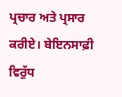ਪ੍ਰਚਾਰ ਅਤੇ ਪ੍ਰਸਾਰ ਕਰੀਏ। ਬੇਇਨਸਾਫ਼ੀ ਵਿਰੁੱਧ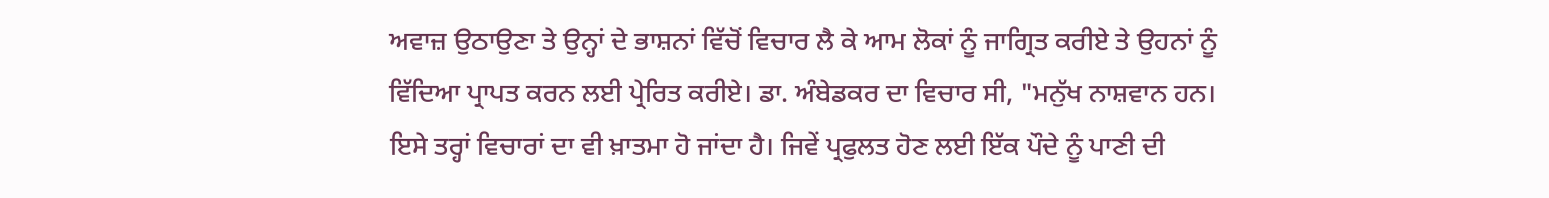ਅਵਾਜ਼ ਉਠਾਉਣਾ ਤੇ ਉਨ੍ਹਾਂ ਦੇ ਭਾਸ਼ਨਾਂ ਵਿੱਚੋਂ ਵਿਚਾਰ ਲੈ ਕੇ ਆਮ ਲੋਕਾਂ ਨੂੰ ਜਾਗ੍ਰਿਤ ਕਰੀਏ ਤੇ ਉਹਨਾਂ ਨੂੰ ਵਿੱਦਿਆ ਪ੍ਰਾਪਤ ਕਰਨ ਲਈ ਪ੍ਰੇਰਿਤ ਕਰੀਏ। ਡਾ. ਅੰਬੇਡਕਰ ਦਾ ਵਿਚਾਰ ਸੀ, "ਮਨੁੱਖ ਨਾਸ਼ਵਾਨ ਹਨ। ਇਸੇ ਤਰ੍ਹਾਂ ਵਿਚਾਰਾਂ ਦਾ ਵੀ ਖ਼ਾਤਮਾ ਹੋ ਜਾਂਦਾ ਹੈ। ਜਿਵੇਂ ਪ੍ਰਫੁਲਤ ਹੋਣ ਲਈ ਇੱਕ ਪੌਦੇ ਨੂੰ ਪਾਣੀ ਦੀ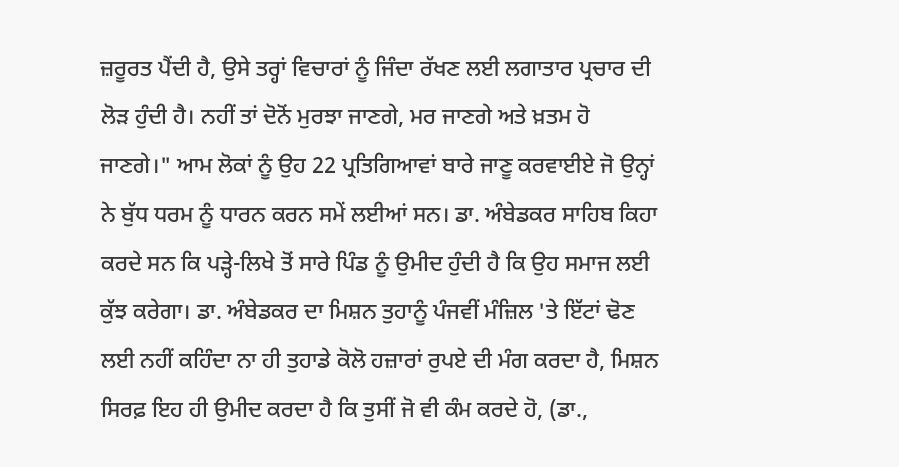ਜ਼ਰੂਰਤ ਪੈਂਦੀ ਹੈ, ਉਸੇ ਤਰ੍ਹਾਂ ਵਿਚਾਰਾਂ ਨੂੰ ਜਿੰਦਾ ਰੱਖਣ ਲਈ ਲਗਾਤਾਰ ਪ੍ਰਚਾਰ ਦੀ ਲੋੜ ਹੁੰਦੀ ਹੈ। ਨਹੀਂ ਤਾਂ ਦੋਨੋਂ ਮੁਰਝਾ ਜਾਣਗੇ, ਮਰ ਜਾਣਗੇ ਅਤੇ ਖ਼ਤਮ ਹੋ ਜਾਣਗੇ।" ਆਮ ਲੋਕਾਂ ਨੂੰ ਉਹ 22 ਪ੍ਰਤਿਗਿਆਵਾਂ ਬਾਰੇ ਜਾਣੂ ਕਰਵਾਈਏ ਜੋ ਉਨ੍ਹਾਂ ਨੇ ਬੁੱਧ ਧਰਮ ਨੂੰ ਧਾਰਨ ਕਰਨ ਸਮੇਂ ਲਈਆਂ ਸਨ। ਡਾ. ਅੰਬੇਡਕਰ ਸਾਹਿਬ ਕਿਹਾ ਕਰਦੇ ਸਨ ਕਿ ਪੜ੍ਹੇ-ਲਿਖੇ ਤੋਂ ਸਾਰੇ ਪਿੰਡ ਨੂੰ ਉਮੀਦ ਹੁੰਦੀ ਹੈ ਕਿ ਉਹ ਸਮਾਜ ਲਈ ਕੁੱਝ ਕਰੇਗਾ। ਡਾ. ਅੰਬੇਡਕਰ ਦਾ ਮਿਸ਼ਨ ਤੁਹਾਨੂੰ ਪੰਜਵੀਂ ਮੰਜ਼ਿਲ 'ਤੇ ਇੱਟਾਂ ਢੋਣ ਲਈ ਨਹੀਂ ਕਹਿੰਦਾ ਨਾ ਹੀ ਤੁਹਾਡੇ ਕੋਲੋ ਹਜ਼ਾਰਾਂ ਰੁਪਏ ਦੀ ਮੰਗ ਕਰਦਾ ਹੈ, ਮਿਸ਼ਨ ਸਿਰਫ਼ ਇਹ ਹੀ ਉਮੀਦ ਕਰਦਾ ਹੈ ਕਿ ਤੁਸੀਂ ਜੋ ਵੀ ਕੰਮ ਕਰਦੇ ਹੋ, (ਡਾ.,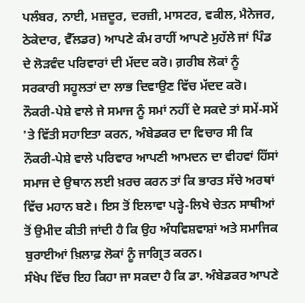ਪਲੰਬਰ, ਨਾਈ, ਮਜ਼ਦੂਰ, ਦਰਜ਼ੀ, ਮਾਸਟਰ, ਵਕੀਲ, ਮੈਨੇਜਰ, ਠੇਕੇਦਾਰ, ਵੈੱਲਡਰ) ਆਪਣੇ ਕੰਮ ਰਾਹੀਂ ਆਪਣੇ ਮੁਹੱਲੇ ਜਾਂ ਪਿੰਡ ਦੇ ਲੋੜਵੰਦ ਪਰਿਵਾਰਾਂ ਦੀ ਮੱਦਦ ਕਰੋ। ਗ਼ਰੀਬ ਲੋਕਾਂ ਨੂੰ ਸਰਕਾਰੀ ਸਹੂਲਤਾਂ ਦਾ ਲਾਭ ਦਿਵਾਉਣ ਵਿੱਚ ਮੱਦਦ ਕਰੋ। ਨੌਕਰੀ-ਪੇਸ਼ੇ ਵਾਲੇ ਜੇ ਸਮਾਜ ਨੂੰ ਸਮਾਂ ਨਹੀਂ ਦੇ ਸਕਦੇ ਤਾਂ ਸਮੇਂ-ਸਮੇਂ 'ਤੇ ਵਿੱਤੀ ਸਹਾਇਤਾ ਕਰਨ, ਅੰਬੇਡਕਰ ਦਾ ਵਿਚਾਰ ਸੀ ਕਿ ਨੌਕਰੀ-ਪੇਸ਼ੇ ਵਾਲੇ ਪਰਿਵਾਰ ਆਪਣੀ ਆਮਦਨ ਦਾ ਵੀਹਵਾਂ ਹਿੱਸਾਂ ਸਮਾਜ ਦੇ ਉਥਾਨ ਲਈ ਖ਼ਰਚ ਕਰਨ ਤਾਂ ਕਿ ਭਾਰਤ ਸੱਚੇ ਅਰਥਾਂ ਵਿੱਚ ਮਹਾਨ ਬਣੇ। ਇਸ ਤੋਂ ਇਲਾਵਾ ਪੜ੍ਹੇ-ਲਿਖੇ ਚੇਤਨ ਸਾਥੀਆਂ ਤੋਂ ਉਮੀਦ ਕੀਤੀ ਜਾਂਦੀ ਹੈ ਕਿ ਉਹ ਅੰਧਵਿਸ਼ਵਾਸ਼ਾਂ ਅਤੇ ਸਮਾਜਿਕ ਬੁਰਾਈਆਂ ਖ਼ਿਲਾਫ਼ ਲੋਕਾਂ ਨੂੰ ਜਾਗ੍ਰਿਤ ਕਰਨ।
ਸੰਖੇਪ ਵਿੱਚ ਇਹ ਕਿਹਾ ਜਾ ਸਕਦਾ ਹੈ ਕਿ ਡਾ. ਅੰਬੇਡਕਰ ਆਪਣੇ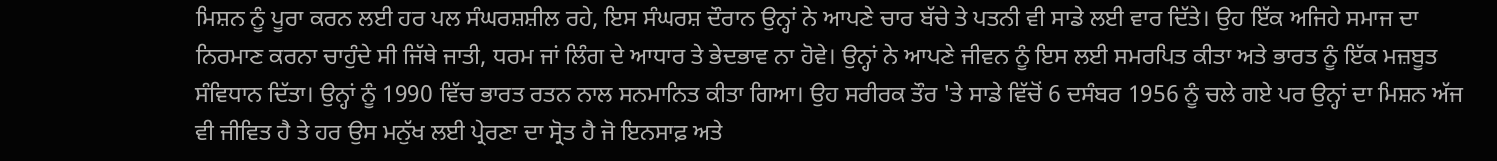ਮਿਸ਼ਨ ਨੂੰ ਪੂਰਾ ਕਰਨ ਲਈ ਹਰ ਪਲ ਸੰਘਰਸ਼ਸ਼ੀਲ ਰਹੇ, ਇਸ ਸੰਘਰਸ਼ ਦੌਰਾਨ ਉਨ੍ਹਾਂ ਨੇ ਆਪਣੇ ਚਾਰ ਬੱਚੇ ਤੇ ਪਤਨੀ ਵੀ ਸਾਡੇ ਲਈ ਵਾਰ ਦਿੱਤੇ। ਉਹ ਇੱਕ ਅਜਿਹੇ ਸਮਾਜ ਦਾ ਨਿਰਮਾਣ ਕਰਨਾ ਚਾਹੁੰਦੇ ਸੀ ਜਿੱਥੇ ਜਾਤੀ, ਧਰਮ ਜਾਂ ਲਿੰਗ ਦੇ ਆਧਾਰ ਤੇ ਭੇਦਭਾਵ ਨਾ ਹੋਵੇ। ਉਨ੍ਹਾਂ ਨੇ ਆਪਣੇ ਜੀਵਨ ਨੂੰ ਇਸ ਲਈ ਸਮਰਪਿਤ ਕੀਤਾ ਅਤੇ ਭਾਰਤ ਨੂੰ ਇੱਕ ਮਜ਼ਬੂਤ ਸੰਵਿਧਾਨ ਦਿੱਤਾ। ਉਨ੍ਹਾਂ ਨੂੰ 1990 ਵਿੱਚ ਭਾਰਤ ਰਤਨ ਨਾਲ ਸਨਮਾਨਿਤ ਕੀਤਾ ਗਿਆ। ਉਹ ਸਰੀਰਕ ਤੌਰ 'ਤੇ ਸਾਡੇ ਵਿੱਚੋਂ 6 ਦਸੰਬਰ 1956 ਨੂੰ ਚਲੇ ਗਏ ਪਰ ਉਨ੍ਹਾਂ ਦਾ ਮਿਸ਼ਨ ਅੱਜ ਵੀ ਜੀਵਿਤ ਹੈ ਤੇ ਹਰ ਉਸ ਮਨੁੱਖ ਲਈ ਪ੍ਰੇਰਣਾ ਦਾ ਸ੍ਰੋਤ ਹੈ ਜੋ ਇਨਸਾਫ਼ ਅਤੇ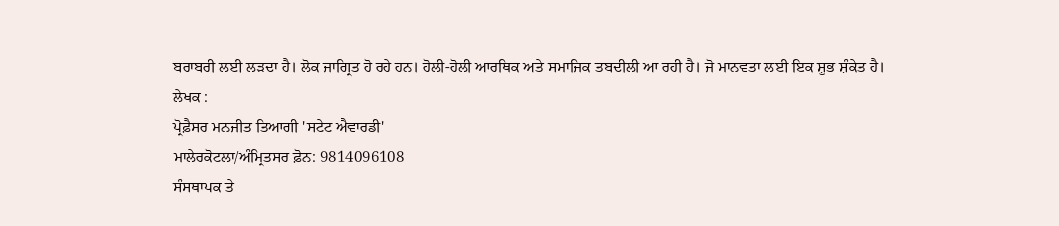ਬਰਾਬਰੀ ਲਈ ਲੜਦਾ ਹੈ। ਲੋਕ ਜਾਗ੍ਰਿਤ ਹੋ ਰਹੇ ਹਨ। ਹੋਲੀ-ਹੋਲੀ ਆਰਥਿਕ ਅਤੇ ਸਮਾਜਿਕ ਤਬਦੀਲੀ ਆ ਰਹੀ ਹੈ। ਜੋ ਮਾਨਵਤਾ ਲਈ ਇਕ ਸ਼ੁਭ ਸ਼ੰਕੇਤ ਹੈ।
ਲੇਖਕ :
ਪ੍ਰੋਫ਼ੈਸਰ ਮਨਜੀਤ ਤਿਆਗੀ 'ਸਟੇਟ ਐਵਾਰਡੀ'
ਮਾਲੇਰਕੋਟਲਾ/ਅੰਮ੍ਰਿਤਸਰ ਫ਼ੋਨ: 9814096108
ਸੰਸਥਾਪਕ ਤੇ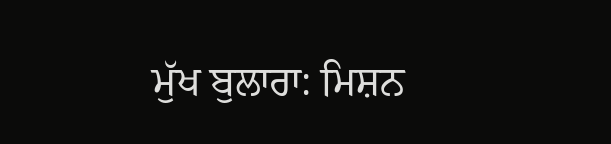ਮੁੱਖ ਬੁਲਾਰਾ: ਮਿਸ਼ਨ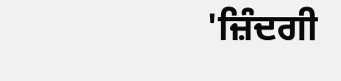'ਜ਼ਿੰਦਗੀ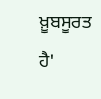ਖ਼ੂਬਸੂਰਤ ਹੈ'